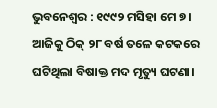ଭୁବନେଶ୍ବର : ୧୯୯୨ ମସିହା ମେ ୭। ଆଜିକୁ ଠିକ୍ ୨୮ ବର୍ଷ ତଳେ କଟକରେ ଘଟିଥିଲା ବିଷାକ୍ତ ମଦ ମୃତ୍ୟୁ ଘଟଣା।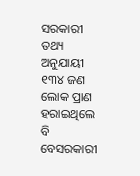ସରକାରୀ ତଥ୍ୟ ଅନୁଯାୟୀ ୧୩୪ ଜଣ ଲୋକ ପ୍ରାଣ ହରାଇଥିଲେ ବି ବେସରକାରୀ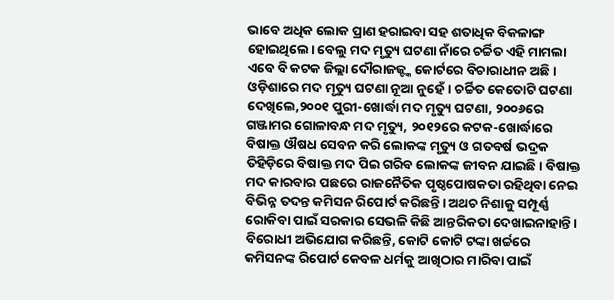ଭାବେ ଅଧିକ ଲୋକ ପ୍ରାଣ ହରାଇବା ସହ ଶତାଧିକ ବିକଳାଙ୍ଗ ହୋଇଥିଲେ। ବେଲୁ ମଦ ମୃତ୍ୟୁ ଘଟଣା ନାଁରେ ଚର୍ଚ୍ଚିତ ଏହି ମାମଲା ଏବେ ବି କଟକ ଜିଲ୍ଲା ଦୌରାଜଜ୍ଙ୍କ କୋର୍ଟରେ ବିଚାରାଧୀନ ଅଛି। ଓଡ଼ିଶାରେ ମଦ ମୃତ୍ୟୁ ଘଟଣା ନୂଆ ନୁହେଁ। ଚର୍ଚ୍ଚିତ କେତୋଟି ଘଟଣା ଦେଖିଲେ,୨୦୦୧ ପୁରୀ-ଖୋର୍ଦ୍ଧା ମଦ ମୃତ୍ୟୁ ଘଟଣା, ୨୦୦୬ରେ ଗଞ୍ଜାମର ଗୋଳାବନ୍ଧ ମଦ ମୃତ୍ୟୁ, ୨୦୧୨ରେ କଟକ-ଖୋର୍ଦ୍ଧାରେ ବିଷାକ୍ତ ଔଷଧ ସେବନ କରି ଲୋକଙ୍କ ମୃତ୍ୟୁ ଓ ଗତବର୍ଷ ଭଦ୍ରକ ତିହିଡ଼ିରେ ବିଷାକ୍ତ ମଦ ପିଇ ଗରିବ ଲୋକଙ୍କ ଜୀବନ ଯାଇଛି। ବିଷାକ୍ତ ମଦ କାରବାର ପଛରେ ରାଜନୈତିକ ପୃଷ୍ଠପୋଷକତା ରହିଥିବା ନେଇ ବିଭିନ୍ନ ତଦନ୍ତ କମିସନ ରିପୋର୍ଟ କରିଛନ୍ତି। ଅଥଚ ନିଶାକୁ ସମ୍ପୂର୍ଣ୍ଣ ରୋକିବା ପାଇଁ ସରକାର ସେଭଳି କିଛି ଆନ୍ତରିକତା ଦେଖାଇନାହାନ୍ତି। ବିରୋଧୀ ଅଭିଯୋଗ କରିଛନ୍ତି, କୋଟି କୋଟି ଟଙ୍କା ଖର୍ଚ୍ଚରେ କମିସନଙ୍କ ରିପୋର୍ଟ କେବଳ ଧର୍ମକୁ ଆଖିଠାର ମାରିବା ପାଇଁ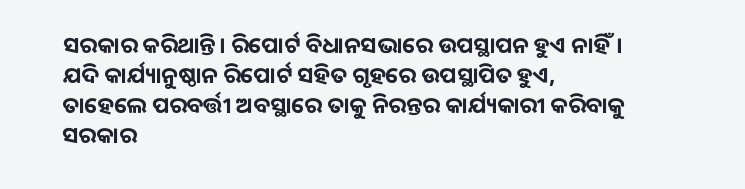ସରକାର କରିଥାନ୍ତି। ରିପୋର୍ଟ ବିଧାନସଭାରେ ଉପସ୍ଥାପନ ହୁଏ ନାହିଁ। ଯଦି କାର୍ଯ୍ୟାନୁଷ୍ଠାନ ରିପୋର୍ଟ ସହିତ ଗୃହରେ ଉପସ୍ଥାପିତ ହୁଏ, ତାହେଲେ ପରବର୍ତ୍ତୀ ଅବସ୍ଥାରେ ତାକୁ ନିରନ୍ତର କାର୍ଯ୍ୟକାରୀ କରିବାକୁ ସରକାର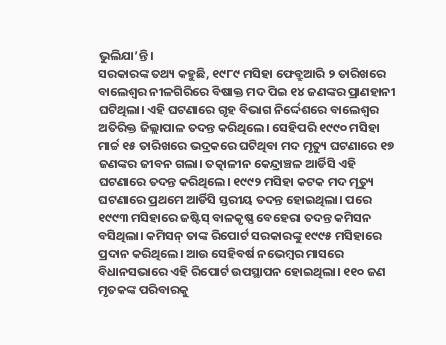ଭୁଲିଯା’ନ୍ତି।
ସରକାରଙ୍କ ତଥ୍ୟ କହୁଛି, ୧୯୮୯ ମସିହା ଫେବ୍ରୁଆରି ୨ ତାରିଖରେ ବାଲେଶ୍ବର ନୀଳଗିରିରେ ବିଷାକ୍ତ ମଦ ପିଇ ୧୪ ଜଣଙ୍କର ପ୍ରାଣହାନୀ ଘଟିଥିଲା। ଏହି ଘଟଣାରେ ଗୃହ ବିଭାଗ ନିର୍ଦ୍ଦେଶରେ ବାଲେଶ୍ବର ଅତିରିକ୍ତ ଜିଲ୍ଲାପାଳ ତଦନ୍ତ କରିଥିଲେ। ସେହିପରି ୧୯୯୦ ମସିହା ମାର୍ଚ୍ଚ ୧୫ ତାରିଖରେ ଭଦ୍ରକରେ ଘଟିଥିବା ମଦ ମୃତ୍ୟୁ ଘଟଣାରେ ୧୭ ଜଣଙ୍କର ଜୀବନ ଗଲା। ତତ୍କାଳୀନ କେନ୍ଦ୍ରାଞ୍ଚଳ ଆର୍ଡିସି ଏହି ଘଟଣାରେ ତଦନ୍ତ କରିଥିଲେ। ୧୯୯୨ ମସିହା କଟକ ମଦ ମୃତ୍ୟୁ ଘଟଣାରେ ପ୍ରଥମେ ଆର୍ଡିସି ସ୍ତରୀୟ ତଦନ୍ତ ହୋଇଥିଲା। ପରେ ୧୯୯୩ ମସିହାରେ ଜଷ୍ଟିସ୍ ବାଳକୃଷ୍ଣ ବେହେରା ତଦନ୍ତ କମିସନ ବସିଥିଲା। କମିସନ୍ ତାଙ୍କ ରିପୋର୍ଟ ସରକାରଙ୍କୁ ୧୯୯୫ ମସିହାରେ ପ୍ରଦାନ କରିଥିଲେ। ଆଉ ସେହିବର୍ଷ ନଭେମ୍ବର ମାସରେ ବିଧାନସଭାରେ ଏହି ରିପୋର୍ଟ ଉପସ୍ଥାପନ ହୋଇଥିଲା। ୧୧୦ ଜଣ ମୃତକଙ୍କ ପରିବାରକୁ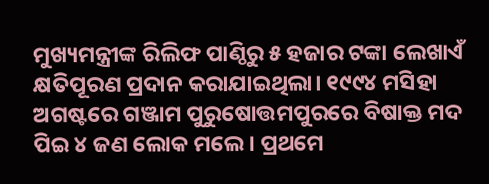ମୁଖ୍ୟମନ୍ତ୍ରୀଙ୍କ ରିଲିଫ ପାଣ୍ଠିରୁ ୫ ହଜାର ଟଙ୍କା ଲେଖାଏଁ କ୍ଷତିପୂରଣ ପ୍ରଦାନ କରାଯାଇଥିଲା। ୧୯୯୪ ମସିହା ଅଗଷ୍ଟରେ ଗଞ୍ଜାମ ପୁରୁଷୋତ୍ତମପୁରରେ ବିଷାକ୍ତ ମଦ ପିଇ ୪ ଜଣ ଲୋକ ମଲେ। ପ୍ରଥମେ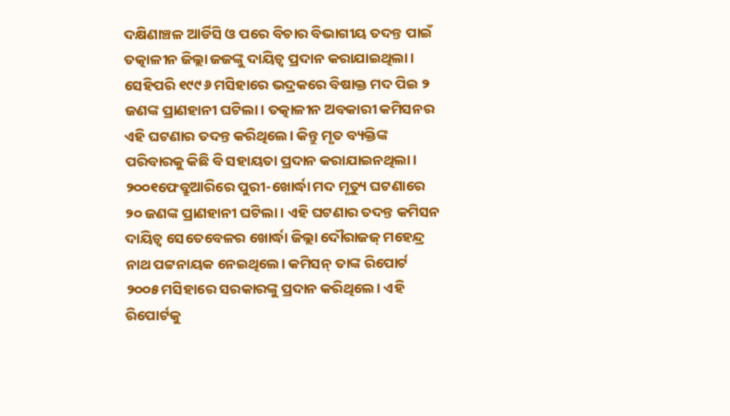ଦକ୍ଷିଣାଞ୍ଚଳ ଆର୍ଡିସି ଓ ପରେ ବିଚାର ବିଭାଗୀୟ ତଦନ୍ତ ପାଇଁ ତତ୍କାଳୀନ ଜିଲ୍ଲା ଜଜଙ୍କୁ ଦାୟିତ୍ବ ପ୍ରଦାନ କରାଯାଇଥିଲା। ସେହିପରି ୧୯୯୬ ମସିହାରେ ଭଦ୍ରକରେ ବିଷାକ୍ତ ମଦ ପିଇ ୨ ଜଣଙ୍କ ପ୍ରାଣହାନୀ ଘଟିଲା। ତତ୍କାଳୀନ ଅବକାରୀ କମିସନର ଏହି ଘଟଣାର ତଦନ୍ତ କରିଥିଲେ। କିନ୍ତୁ ମୃତ ବ୍ୟକ୍ତିଙ୍କ ପରିବାରକୁ କିଛି ବି ସହାୟତା ପ୍ରଦାନ କରାଯାଇନଥିଲା।
୨୦୦୧ଫେବ୍ରୁଆରିରେ ପୁରୀ-ଖୋର୍ଦ୍ଧା ମଦ ମୃତ୍ୟୁ ଘଟଣାରେ ୨୦ ଜଣଙ୍କ ପ୍ରାଣହାନୀ ଘଟିଲା। ଏହି ଘଟଣାର ତଦନ୍ତ କମିସନ ଦାୟିତ୍ବ ସେତେବେଳର ଖୋର୍ଦ୍ଧା ଜିଲ୍ଲା ଦୌରାଜଜ୍ ମହେନ୍ଦ୍ର ନାଥ ପଟ୍ଟନାୟକ ନେଇଥିଲେ। କମିସନ୍ ତାଙ୍କ ରିପୋର୍ଟ ୨୦୦୫ ମସିହାରେ ସରକାରଙ୍କୁ ପ୍ରଦାନ କରିଥିଲେ। ଏହି ରିପୋର୍ଟକୁ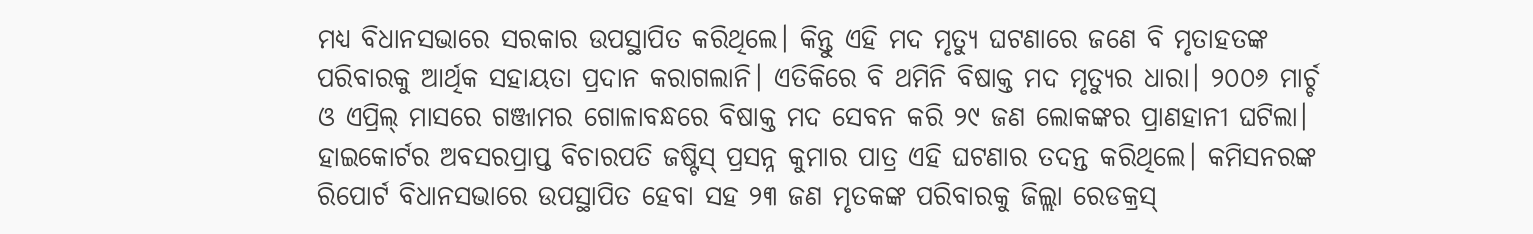ମଧ୍ୟ ବିଧାନସଭାରେ ସରକାର ଉପସ୍ଥାପିତ କରିଥିଲେ। କିନ୍ତୁ ଏହି ମଦ ମୃତ୍ୟୁ ଘଟଣାରେ ଜଣେ ବି ମୃତାହତଙ୍କ ପରିବାରକୁ ଆର୍ଥିକ ସହାୟତା ପ୍ରଦାନ କରାଗଲାନି। ଏତିକିରେ ବି ଥମିନି ବିଷାକ୍ତ ମଦ ମୃତ୍ୟୁର ଧାରା। ୨୦୦୬ ମାର୍ଚ୍ଚ ଓ ଏପ୍ରିଲ୍ ମାସରେ ଗଞ୍ଜାମର ଗୋଳାବନ୍ଧରେ ବିଷାକ୍ତ ମଦ ସେବନ କରି ୨୯ ଜଣ ଲୋକଙ୍କର ପ୍ରାଣହାନୀ ଘଟିଲା। ହାଇକୋର୍ଟର ଅବସରପ୍ରାପ୍ତ ବିଚାରପତି ଜଷ୍ଟିସ୍ ପ୍ରସନ୍ନ କୁମାର ପାତ୍ର ଏହି ଘଟଣାର ତଦନ୍ତ କରିଥିଲେ। କମିସନରଙ୍କ ରିପୋର୍ଟ ବିଧାନସଭାରେ ଉପସ୍ଥାପିତ ହେବା ସହ ୨୩ ଜଣ ମୃତକଙ୍କ ପରିବାରକୁ ଜିଲ୍ଲା ରେଡକ୍ରସ୍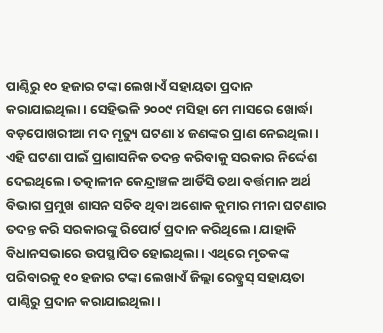ପାଣ୍ଠିରୁ ୧୦ ହଜାର ଟଙ୍କା ଲେଖାଏଁ ସହାୟତା ପ୍ରଦାନ କରାଯାଇଥିଲା। ସେହିଭଳି ୨୦୦୯ ମସିହା ମେ ମାସରେ ଖୋର୍ଦ୍ଧା ବଡ଼ପୋଖରୀଆ ମଦ ମୃତ୍ୟୁ ଘଟଣା ୪ ଜଣଙ୍କର ପ୍ରାଣ ନେଇଥିଲା। ଏହି ଘଟଣା ପାଇଁ ପ୍ରାଶାସନିକ ତଦନ୍ତ କରିବାକୁ ସରକାର ନିର୍ଦ୍ଦେଶ ଦେଇଥିଲେ। ତତ୍କାଳୀନ କେନ୍ଦ୍ରାଞ୍ଚଳ ଆର୍ଡିସି ତଥା ବର୍ତ୍ତମାନ ଅର୍ଥ ବିଭାଗ ପ୍ରମୁଖ ଶାସନ ସଚିବ ଥିବା ଅଶୋକ କୁମାର ମୀନା ଘଟଣାର ତଦନ୍ତ କରି ସରକାରଙ୍କୁ ରିପୋର୍ଟ ପ୍ରଦାନ କରିଥିଲେ। ଯାହାକି ବିଧାନସଭାରେ ଉପସ୍ଥାପିତ ହୋଇଥିଲା। ଏଥିରେ ମୃତକଙ୍କ ପରିବାରକୁ ୧୦ ହଜାର ଟଙ୍କା ଲେଖାଏଁ ଜିଲ୍ଲା ରେଡ୍କ୍ରସ୍ ସହାୟତା ପାଣ୍ଠିରୁ ପ୍ରଦାନ କରାଯାଇଥିଲା।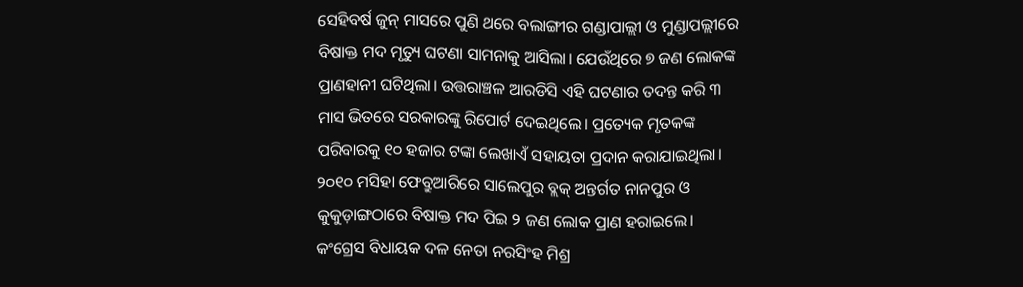ସେହିବର୍ଷ ଜୁନ୍ ମାସରେ ପୁଣି ଥରେ ବଲାଙ୍ଗୀର ଗଣ୍ଡାପାଲ୍ଲୀ ଓ ମୁଣ୍ଡାପଲ୍ଲୀରେ ବିଷାକ୍ତ ମଦ ମୃତ୍ୟୁ ଘଟଣା ସାମନାକୁ ଆସିଲା। ଯେଉଁଥିରେ ୭ ଜଣ ଲୋକଙ୍କ ପ୍ରାଣହାନୀ ଘଟିଥିଲା। ଉତ୍ତରାଞ୍ଚଳ ଆରଡିସି ଏହି ଘଟଣାର ତଦନ୍ତ କରି ୩ ମାସ ଭିତରେ ସରକାରଙ୍କୁ ରିପୋର୍ଟ ଦେଇଥିଲେ। ପ୍ରତ୍ୟେକ ମୃତକଙ୍କ ପରିବାରକୁ ୧୦ ହଜାର ଟଙ୍କା ଲେଖାଏଁ ସହାୟତା ପ୍ରଦାନ କରାଯାଇଥିଲା। ୨୦୧୦ ମସିହା ଫେବ୍ରୁଆରିରେ ସାଲେପୁର ବ୍ଲକ୍ ଅନ୍ତର୍ଗତ ନାନପୁର ଓ କୁକୁଡ଼ାଙ୍ଗଠାରେ ବିଷାକ୍ତ ମଦ ପିଇ ୨ ଜଣ ଲୋକ ପ୍ରାଣ ହରାଇଲେ।
କଂଗ୍ରେସ ବିଧାୟକ ଦଳ ନେତା ନରସିଂହ ମିଶ୍ର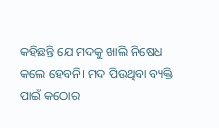କହିଛନ୍ତି ଯେ ମଦକୁ ଖାଲି ନିଷେଧ କଲେ ହେବନି। ମଦ ପିଉଥିବା ବ୍ୟକ୍ତି ପାଇଁ କଠୋର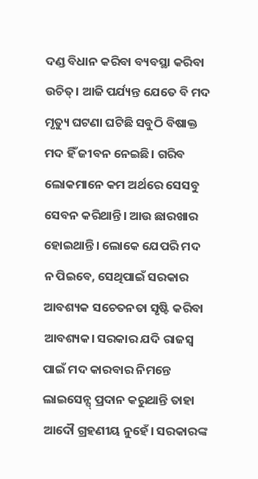ଦଣ୍ଡ ବିଧାନ କରିବା ବ୍ୟବସ୍ଥା କରିବା ଉଚିତ୍। ଆଜି ପର୍ଯ୍ୟନ୍ତ ଯେତେ ବି ମଦ ମୃତ୍ୟୁ ଘଟଣା ଘଟିଛି ସବୁଠି ବିଷାକ୍ତ ମଦ ହିଁ ଜୀବନ ନେଇଛି। ଗରିବ ଲୋକମାନେ କମ ଅର୍ଥରେ ସେସବୁ ସେବନ କରିଥାନ୍ତି। ଆଉ ଛାରଖାର ହୋଇଥାନ୍ତି। ଲୋକେ ଯେପରି ମଦ ନ ପିଇବେ, ସେଥିପାଇଁ ସରକାର ଆବଶ୍ୟକ ସଚେତନତା ସୃଷ୍ଟି କରିବା ଆବଶ୍ୟକ। ସରକାର ଯଦି ରାଜସ୍ବ ପାଇଁ ମଦ କାରବାର ନିମନ୍ତେ ଲାଇସେନ୍ସ୍ ପ୍ରଦାନ କରୁଥାନ୍ତି ତାହା ଆଦୌ ଗ୍ରହଣୀୟ ନୁହେଁ। ସରକାରଙ୍କ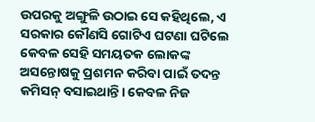ଉପରକୁ ଅଙ୍ଗୁଳି ଉଠାଇ ସେ କହିଥିଲେ, ଏ ସରକାର କୌଣସି ଗୋଟିଏ ଘଟଣା ଘଟିଲେ କେବଳ ସେହି ସମୟତକ ଲୋକଙ୍କ ଅସନ୍ତୋଷକୁ ପ୍ରଶମନ କରିବା ପାଇଁ ତଦନ୍ତ କମିସନ୍ ବସାଇଥାନ୍ତି। କେବଳ ନିଜ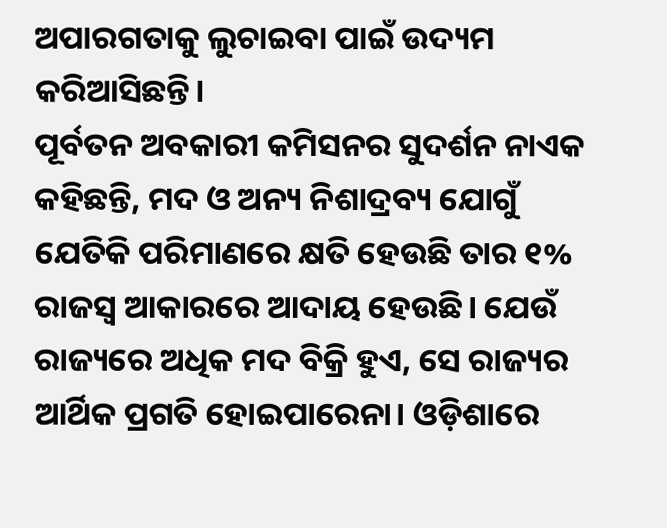ଅପାରଗତାକୁ ଲୁଚାଇବା ପାଇଁ ଉଦ୍ୟମ କରିଆସିଛନ୍ତି।
ପୂର୍ବତନ ଅବକାରୀ କମିସନର ସୁଦର୍ଶନ ନାଏକ କହିଛନ୍ତି, ମଦ ଓ ଅନ୍ୟ ନିଶାଦ୍ରବ୍ୟ ଯୋଗୁଁ ଯେତିକି ପରିମାଣରେ କ୍ଷତି ହେଉଛି ତାର ୧% ରାଜସ୍ବ ଆକାରରେ ଆଦାୟ ହେଉଛି। ଯେଉଁ ରାଜ୍ୟରେ ଅଧିକ ମଦ ବିକ୍ରି ହୁଏ, ସେ ରାଜ୍ୟର ଆର୍ଥିକ ପ୍ରଗତି ହୋଇପାରେନା। ଓଡ଼ିଶାରେ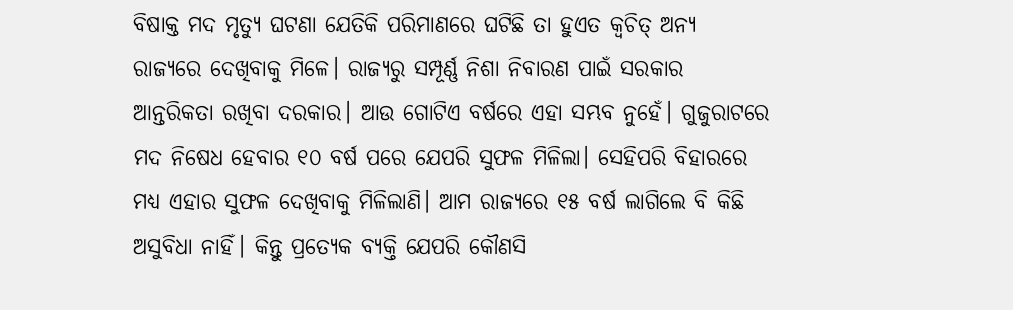ବିଷାକ୍ତ ମଦ ମୃତ୍ୟୁ ଘଟଣା ଯେତିକି ପରିମାଣରେ ଘଟିଛି ତା ହୁଏତ କ୍ବଚିତ୍ ଅନ୍ୟ ରାଜ୍ୟରେ ଦେଖିବାକୁ ମିଳେ। ରାଜ୍ୟରୁ ସମ୍ପୂର୍ଣ୍ଣ ନିଶା ନିବାରଣ ପାଇଁ ସରକାର ଆନ୍ତରିକତା ରଖିବା ଦରକାର। ଆଉ ଗୋଟିଏ ବର୍ଷରେ ଏହା ସମ୍ଭବ ନୁହେଁ। ଗୁଜୁରାଟରେ ମଦ ନିଷେଧ ହେବାର ୧୦ ବର୍ଷ ପରେ ଯେପରି ସୁଫଳ ମିଳିଲା। ସେହିପରି ବିହାରରେ ମଧ୍ୟ ଏହାର ସୁଫଳ ଦେଖିବାକୁ ମିଳିଲାଣି। ଆମ ରାଜ୍ୟରେ ୧୫ ବର୍ଷ ଲାଗିଲେ ବି କିଛି ଅସୁବିଧା ନାହିଁ। କିନ୍ତୁ ପ୍ରତ୍ୟେକ ବ୍ୟକ୍ତି ଯେପରି କୌଣସି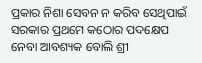ପ୍ରକାର ନିଶା ସେବନ ନ କରିବ ସେଥିପାଇଁ ସରକାର ପ୍ରଥମେ କଠୋର ପଦକ୍ଷେପ ନେବା ଆବଶ୍ୟକ ବୋଲି ଶ୍ରୀ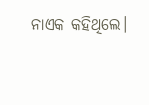ନାଏକ କହିଥିଲେ।